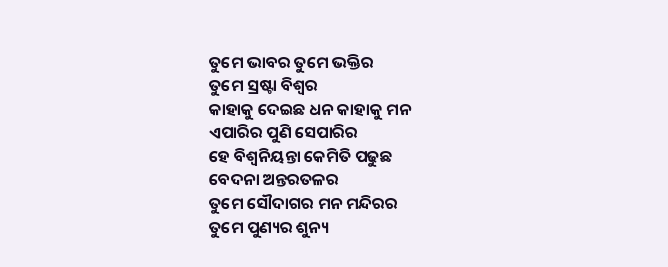ତୁମେ ଭାବର ତୁମେ ଭକ୍ତିର
ତୁମେ ସ୍ରଷ୍ଟା ବିଶ୍ବର
କାହାକୁ ଦେଇଛ ଧନ କାହାକୁ ମନ
ଏପାରିର ପୁଣି ସେପାରିର
ହେ ବିଶ୍ୱନିୟନ୍ତା କେମିତି ପଢୁଛ
ବେଦନା ଅନ୍ତରତଳର
ତୁମେ ସୌଦାଗର ମନ ମନ୍ଦିରର
ତୁମେ ପୁଣ୍ୟର ଶୁନ୍ୟ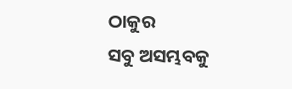ଠାକୁର
ସବୁ ଅସମ୍ଭବକୁ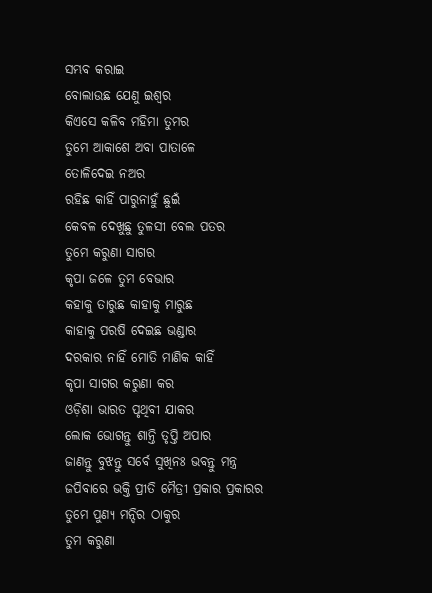ସମ୍ଭବ କରାଇ
ବୋଲାଉଛ ଯେଣୁ ଇଶ୍ୱର
କିଏସେ କଳିବ ମହିମା ତୁମର
ତୁମେ ଆକାଶେ ଅବା ପାତାଳେ
ତୋଳିଦେଇ ନଅର
ରହିଛ କାହିଁ ପାରୁନାହୁଁ ଛୁଇଁ
କେବଳ ଦେଖୁଛୁ ତୁଳସୀ ବେଲ ପତର
ତୁମେ କରୁଣା ସାଗର
କୃପା ଜଳେ ତୁମ ବେଭାର
କହାକୁ ତାରୁଛ କାହାକୁ ମାରୁଛ
କାହାକୁ ପରଷି ଦେଇଛ ଭଣ୍ଡାର
ଦରକାର ନାହିଁ ମୋତି ମାଣିକ କାହିଁ
କୃପା ସାଗର କରୁଣା କର
ଓଡ଼ିଶା ଭାରତ ପୃଥିବୀ ଯାକର
ଲୋକ ଭୋଗନ୍ତୁ ଶାନ୍ତି ତୃପ୍ତି ଅପାର
ଜାଣନ୍ତୁ ବୁଝନ୍ତୁ ସର୍ବେ ସୁଖିନଃ ଭବନ୍ତୁ ମନ୍ତ୍ର
ଜପିବାରେ ଭକ୍ତି ପ୍ରୀତି ମୈତ୍ରୀ ପ୍ରକାର ପ୍ରକାରର
ତୁମେ ପୁଣ୍ୟ ମନ୍ଦିର ଠାକୁର
ତୁମ କରୁଣା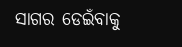ସାଗର ଡେଇଁବାକୁ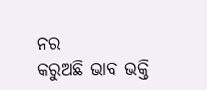ନର
କରୁଅଛି ଭାବ ଭକ୍ତି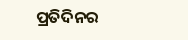ପ୍ରତିଦିନର